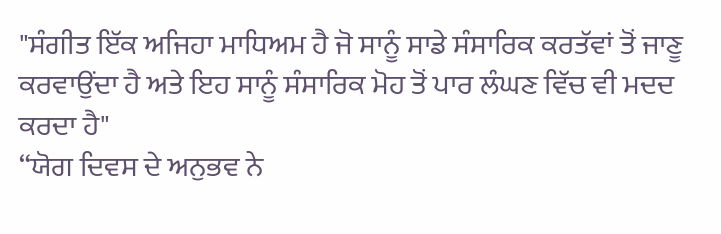"ਸੰਗੀਤ ਇੱਕ ਅਜਿਹਾ ਮਾਧਿਅਮ ਹੈ ਜੋ ਸਾਨੂੰ ਸਾਡੇ ਸੰਸਾਰਿਕ ਕਰਤੱਵਾਂ ਤੋਂ ਜਾਣੂ ਕਰਵਾਉਂਦਾ ਹੈ ਅਤੇ ਇਹ ਸਾਨੂੰ ਸੰਸਾਰਿਕ ਮੋਹ ਤੋਂ ਪਾਰ ਲੰਘਣ ਵਿੱਚ ਵੀ ਮਦਦ ਕਰਦਾ ਹੈ"
“ਯੋਗ ਦਿਵਸ ਦੇ ਅਨੁਭਵ ਨੇ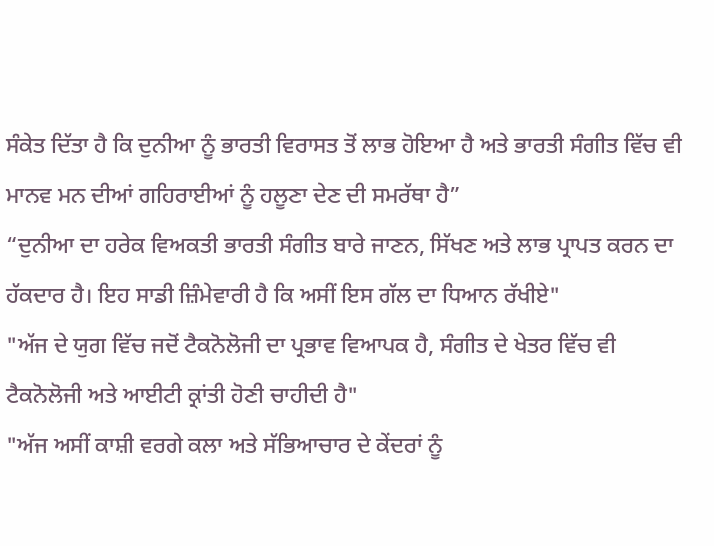ਸੰਕੇਤ ਦਿੱਤਾ ਹੈ ਕਿ ਦੁਨੀਆ ਨੂੰ ਭਾਰਤੀ ਵਿਰਾਸਤ ਤੋਂ ਲਾਭ ਹੋਇਆ ਹੈ ਅਤੇ ਭਾਰਤੀ ਸੰਗੀਤ ਵਿੱਚ ਵੀ ਮਾਨਵ ਮਨ ਦੀਆਂ ਗਹਿਰਾਈਆਂ ਨੂੰ ਹਲੂਣਾ ਦੇਣ ਦੀ ਸਮਰੱਥਾ ਹੈ”
“ਦੁਨੀਆ ਦਾ ਹਰੇਕ ਵਿਅਕਤੀ ਭਾਰਤੀ ਸੰਗੀਤ ਬਾਰੇ ਜਾਣਨ, ਸਿੱਖਣ ਅਤੇ ਲਾਭ ਪ੍ਰਾਪਤ ਕਰਨ ਦਾ ਹੱਕਦਾਰ ਹੈ। ਇਹ ਸਾਡੀ ਜ਼ਿੰਮੇਵਾਰੀ ਹੈ ਕਿ ਅਸੀਂ ਇਸ ਗੱਲ ਦਾ ਧਿਆਨ ਰੱਖੀਏ"
"ਅੱਜ ਦੇ ਯੁਗ ਵਿੱਚ ਜਦੋਂ ਟੈਕਨੋਲੋਜੀ ਦਾ ਪ੍ਰਭਾਵ ਵਿਆਪਕ ਹੈ, ਸੰਗੀਤ ਦੇ ਖੇਤਰ ਵਿੱਚ ਵੀ ਟੈਕਨੋਲੋਜੀ ਅਤੇ ਆਈਟੀ ਕ੍ਰਾਂਤੀ ਹੋਣੀ ਚਾਹੀਦੀ ਹੈ"
"ਅੱਜ ਅਸੀਂ ਕਾਸ਼ੀ ਵਰਗੇ ਕਲਾ ਅਤੇ ਸੱਭਿਆਚਾਰ ਦੇ ਕੇਂਦਰਾਂ ਨੂੰ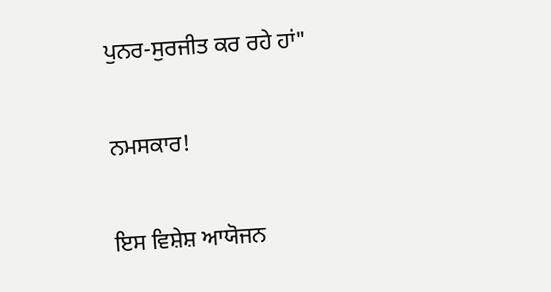ਪੁਨਰ-ਸੁਰਜੀਤ ਕਰ ਰਹੇ ਹਾਂ"

ਨਮਸਕਾਰ!

ਇਸ ਵਿਸ਼ੇਸ਼ ਆਯੋਜਨ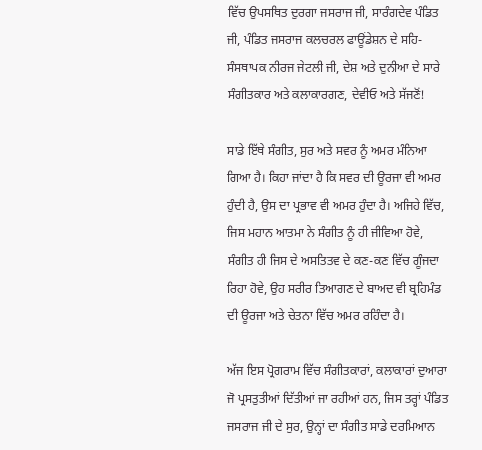ਵਿੱਚ ਉਪਸਥਿਤ ਦੁਰਗਾ ਜਸਰਾਜ ਜੀ, ਸਾਰੰਗਦੇਵ ਪੰਡਿਤ ਜੀ, ਪੰਡਿਤ ਜਸਰਾਜ ਕਲਚਰਲ ਫਾਊਂਡੇਸ਼ਨ ਦੇ ਸਹਿ-ਸੰਸਥਾਪਕ ਨੀਰਜ ਜੇਟਲੀ ਜੀ, ਦੇਸ਼ ਅਤੇ ਦੁਨੀਆ ਦੇ ਸਾਰੇ ਸੰਗੀਤਕਾਰ ਅਤੇ ਕਲਾਕਾਰਗਣ, ਦੇਵੀਓ ਅਤੇ ਸੱਜਣੋਂ!

ਸਾਡੇ ਇੱਥੇ ਸੰਗੀਤ, ਸੁਰ ਅਤੇ ਸਵਰ ਨੂੰ ਅਮਰ ਮੰਨਿਆ ਗਿਆ ਹੈ। ਕਿਹਾ ਜਾਂਦਾ ਹੈ ਕਿ ਸਵਰ ਦੀ ਊਰਜਾ ਵੀ ਅਮਰ ਹੁੰਦੀ ਹੈ, ਉਸ ਦਾ ਪ੍ਰਭਾਵ ਵੀ ਅਮਰ ਹੁੰਦਾ ਹੈ। ਅਜਿਹੇ ਵਿੱਚ, ਜਿਸ ਮਹਾਨ ਆਤਮਾ ਨੇ ਸੰਗੀਤ ਨੂੰ ਹੀ ਜੀਵਿਆ ਹੋਵੇ, ਸੰਗੀਤ ਹੀ ਜਿਸ ਦੇ ਅਸਤਿਤਵ ਦੇ ਕਣ-ਕਣ ਵਿੱਚ ਗੂੰਜਦਾ ਰਿਹਾ ਹੋਵੇ, ਉਹ ਸਰੀਰ ਤਿਆਗਣ ਦੇ ਬਾਅਦ ਵੀ ਬ੍ਰਹਿਮੰਡ ਦੀ ਊਰਜਾ ਅਤੇ ਚੇਤਨਾ ਵਿੱਚ ਅਮਰ ਰਹਿੰਦਾ ਹੈ।

ਅੱਜ ਇਸ ਪ੍ਰੋਗਰਾਮ ਵਿੱਚ ਸੰਗੀਤਕਾਰਾਂ, ਕਲਾਕਾਰਾਂ ਦੁਆਰਾ ਜੋ ਪ੍ਰਸਤੁਤੀਆਂ ਦਿੱਤੀਆਂ ਜਾ ਰਹੀਆਂ ਹਨ, ਜਿਸ ਤਰ੍ਹਾਂ ਪੰਡਿਤ ਜਸਰਾਜ ਜੀ ਦੇ ਸੁਰ, ਉਨ੍ਹਾਂ ਦਾ ਸੰਗੀਤ ਸਾਡੇ ਦਰਮਿਆਨ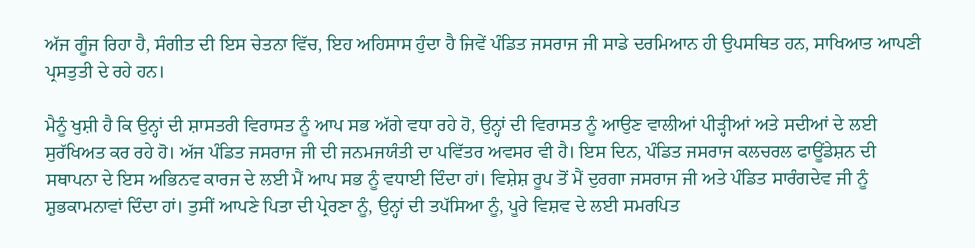ਅੱਜ ਗੂੰਜ ਰਿਹਾ ਹੈ, ਸੰਗੀਤ ਦੀ ਇਸ ਚੇਤਨਾ ਵਿੱਚ, ਇਹ ਅਹਿਸਾਸ ਹੁੰਦਾ ਹੈ ਜਿਵੇਂ ਪੰਡਿਤ ਜਸਰਾਜ ਜੀ ਸਾਡੇ ਦਰਮਿਆਨ ਹੀ ਉਪਸਥਿਤ ਹਨ, ਸਾਖਿਆਤ ਆਪਣੀ ਪ੍ਰਸਤੁਤੀ ਦੇ ਰਹੇ ਹਨ।

ਮੈਨੂੰ ਖੁਸ਼ੀ ਹੈ ਕਿ ਉਨ੍ਹਾਂ ਦੀ ਸ਼ਾਸਤਰੀ ਵਿਰਾਸਤ ਨੂੰ ਆਪ ਸਭ ਅੱਗੇ ਵਧਾ ਰਹੇ ਹੋ, ਉਨ੍ਹਾਂ ਦੀ ਵਿਰਾਸਤ ਨੂੰ ਆਉਣ ਵਾਲੀਆਂ ਪੀੜ੍ਹੀਆਂ ਅਤੇ ਸਦੀਆਂ ਦੇ ਲਈ ਸੁਰੱਖਿਅਤ ਕਰ ਰਹੇ ਹੋ। ਅੱਜ ਪੰਡਿਤ ਜਸਰਾਜ ਜੀ ਦੀ ਜਨਮਜਯੰਤੀ ਦਾ ਪਵਿੱਤਰ ਅਵਸਰ ਵੀ ਹੈ। ਇਸ ਦਿਨ, ਪੰਡਿਤ ਜਸਰਾਜ ਕਲਚਰਲ ਫਾਊਂਡੇਸ਼ਨ ਦੀ ਸਥਾਪਨਾ ਦੇ ਇਸ ਅਭਿਨਵ ਕਾਰਜ ਦੇ ਲਈ ਮੈਂ ਆਪ ਸਭ ਨੂੰ ਵਧਾਈ ਦਿੰਦਾ ਹਾਂ। ਵਿਸ਼ੇਸ਼ ਰੂਪ ਤੋਂ ਮੈਂ ਦੁਰਗਾ ਜਸਰਾਜ ਜੀ ਅਤੇ ਪੰਡਿਤ ਸਾਰੰਗਦੇਵ ਜੀ ਨੂੰ ਸ਼ੁਭਕਾਮਨਾਵਾਂ ਦਿੰਦਾ ਹਾਂ। ਤੁਸੀਂ ਆਪਣੇ ਪਿਤਾ ਦੀ ਪ੍ਰੇਰਣਾ ਨੂੰ, ਉਨ੍ਹਾਂ ਦੀ ਤਪੱਸਿਆ ਨੂੰ, ਪੂਰੇ ਵਿਸ਼ਵ ਦੇ ਲਈ ਸਮਰਪਿਤ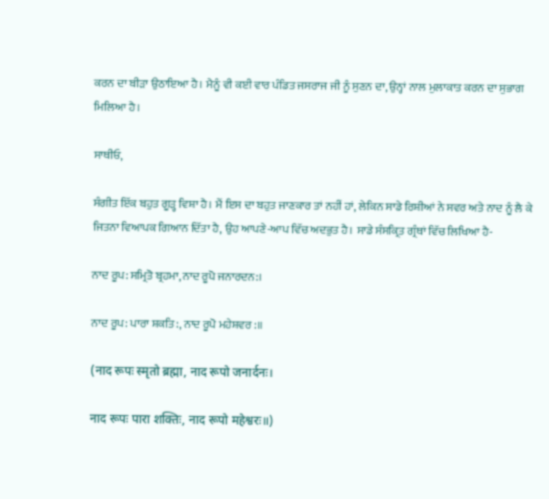ਕਰਨ ਦਾ ਬੀੜਾ ਉਠਾਇਆ ਹੈ। ਮੈਨੂੰ ਵੀ ਕਈ ਵਾਰ ਪੰਡਿਤ ਜਸਰਾਜ ਜੀ ਨੂੰ ਸੁਣਨ ਦਾ, ਉਨ੍ਹਾਂ ਨਾਲ ਮੁਲਾਕਾਤ ਕਰਨ ਦਾ ਸੁਭਾਗ ਮਿਲਿਆ ਹੈ।

ਸਾਥੀਓ,

ਸੰਗੀਤ ਇੱਕ ਬਹੁਤ ਗੂੜ੍ਹ ਵਿਸ਼ਾ ਹੈ। ਮੈਂ ਇਸ ਦਾ ਬਹੁਤ ਜਾਣਕਾਰ ਤਾਂ ਨਹੀਂ ਹਾਂ, ਲੇਕਿਨ ਸਾਡੇ ਰਿਸ਼ੀਆਂ ਨੇ ਸਵਰ ਅਤੇ ਨਾਦ ਨੂੰ ਲੈ ਕੇ ਜਿਤਨਾ ਵਿਆਪਕ ਗਿਆਨ ਦਿੱਤਾ ਹੈ, ਉਹ ਆਪਣੇ-ਆਪ ਵਿੱਚ ਅਦਭੁਤ ਹੈ। ਸਾਡੇ ਸੰਸਕ੍ਰਿਤ ਗ੍ਰੰਥਾਂ ਵਿੱਚ ਲਿਖਿਆ ਹੈ-

ਨਾਦ ਰੂਪ: ਸਮ੍ਰਿਤੋ ਬ੍ਰਹਮਾ, ਨਾਦ ਰੂਪੋ ਜਨਾਰਦਨ:।

ਨਾਦ ਰੂਪ: ਪਾਰਾ ਸ਼ਕਤਿ:, ਨਾਦ ਰੂਪੋ ਮਹੇਸ਼ਵਰ:॥

(नाद रूपः स्मृतो ब्रह्मा, नाद रूपो जनार्दनः।

नाद रूपः पारा शक्तिः, नाद रूपो महेश्वरः॥)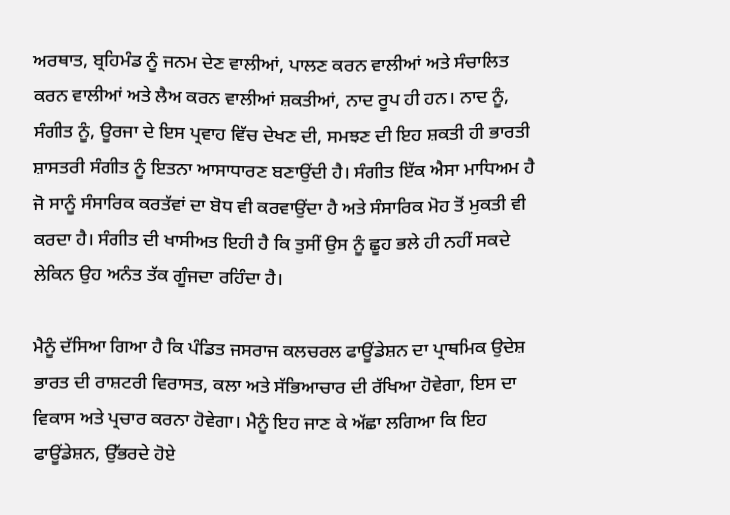ਅਰਥਾਤ, ਬ੍ਰਹਿਮੰਡ ਨੂੰ ਜਨਮ ਦੇਣ ਵਾਲੀਆਂ, ਪਾਲਣ ਕਰਨ ਵਾਲੀਆਂ ਅਤੇ ਸੰਚਾਲਿਤ ਕਰਨ ਵਾਲੀਆਂ ਅਤੇ ਲੈਅ ਕਰਨ ਵਾਲੀਆਂ ਸ਼ਕਤੀਆਂ, ਨਾਦ ਰੂਪ ਹੀ ਹਨ। ਨਾਦ ਨੂੰ, ਸੰਗੀਤ ਨੂੰ, ਊਰਜਾ ਦੇ ਇਸ ਪ੍ਰਵਾਹ ਵਿੱਚ ਦੇਖਣ ਦੀ, ਸਮਝਣ ਦੀ ਇਹ ਸ਼ਕਤੀ ਹੀ ਭਾਰਤੀ ਸ਼ਾਸਤਰੀ ਸੰਗੀਤ ਨੂੰ ਇਤਨਾ ਆਸਾਧਾਰਣ ਬਣਾਉਂਦੀ ਹੈ। ਸੰਗੀਤ ਇੱਕ ਐਸਾ ਮਾਧਿਅਮ ਹੈ ਜੋ ਸਾਨੂੰ ਸੰਸਾਰਿਕ ਕਰਤੱਵਾਂ ਦਾ ਬੋਧ ਵੀ ਕਰਵਾਉਂਦਾ ਹੈ ਅਤੇ ਸੰਸਾਰਿਕ ਮੋਹ ਤੋਂ ਮੁਕਤੀ ਵੀ ਕਰਦਾ ਹੈ। ਸੰਗੀਤ ਦੀ ਖਾਸੀਅਤ ਇਹੀ ਹੈ ਕਿ ਤੁਸੀਂ ਉਸ ਨੂੰ ਛੂਹ ਭਲੇ ਹੀ ਨਹੀਂ ਸਕਦੇ ਲੇਕਿਨ ਉਹ ਅਨੰਤ ਤੱਕ ਗੂੰਜਦਾ ਰਹਿੰਦਾ ਹੈ।

ਮੈਨੂੰ ਦੱਸਿਆ ਗਿਆ ਹੈ ਕਿ ਪੰਡਿਤ ਜਸਰਾਜ ਕਲਚਰਲ ਫਾਊਂਡੇਸ਼ਨ ਦਾ ਪ੍ਰਾਥਮਿਕ ਉਦੇਸ਼ ਭਾਰਤ ਦੀ ਰਾਸ਼ਟਰੀ ਵਿਰਾਸਤ, ਕਲਾ ਅਤੇ ਸੱਭਿਆਚਾਰ ਦੀ ਰੱਖਿਆ ਹੋਵੇਗਾ, ਇਸ ਦਾ ਵਿਕਾਸ ਅਤੇ ਪ੍ਰਚਾਰ ਕਰਨਾ ਹੋਵੇਗਾ। ਮੈਨੂੰ ਇਹ ਜਾਣ ਕੇ ਅੱਛਾ ਲਗਿਆ ਕਿ ਇਹ ਫਾਊਂਡੇਸ਼ਨ, ਉੱਭਰਦੇ ਹੋਏ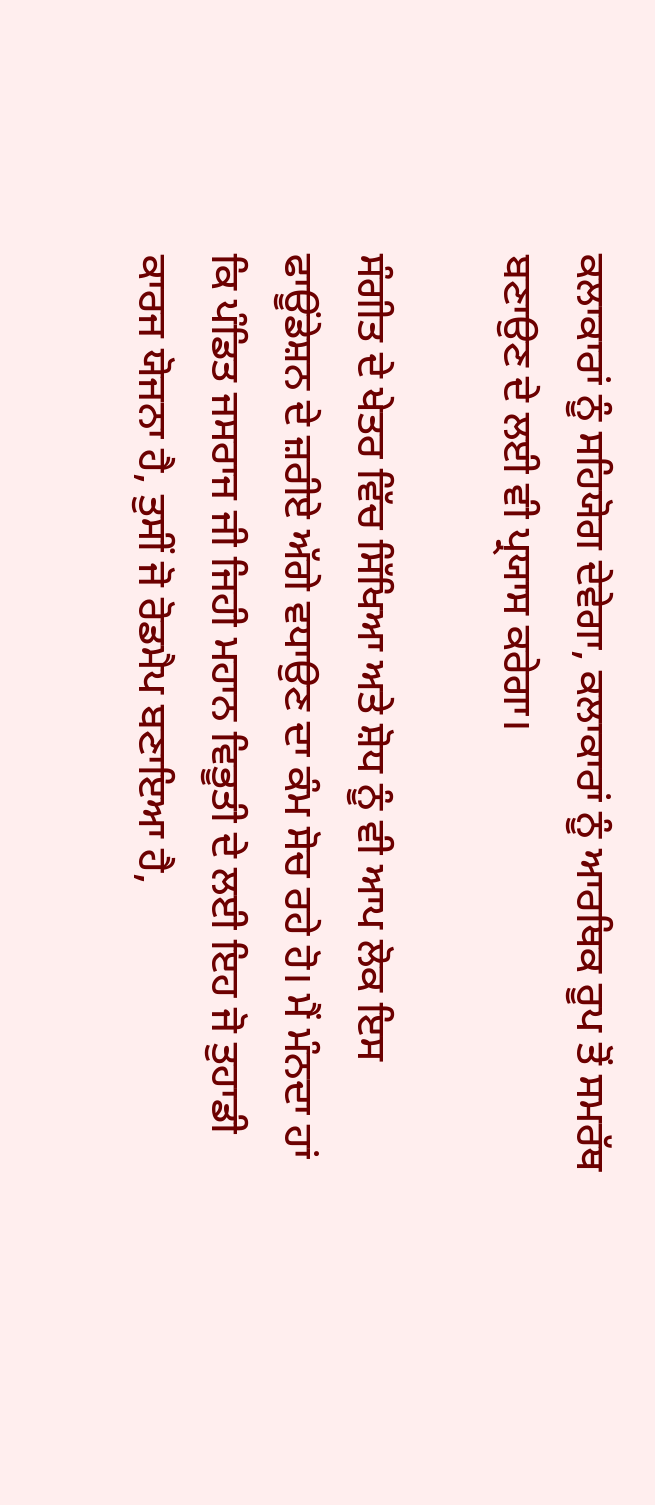ਕਲਾਕਾਰਾਂ ਨੂੰ ਸਹਿਯੋਗ ਦੇਵੇਗਾ, ਕਲਾਕਾਰਾਂ ਨੂੰ ਆਰਥਿਕ ਰੂਪ ਤੋਂ ਸਮਰੱਥ ਬਣਾਉਣ ਦੇ ਲਈ ਵੀ ਪ੍ਰਯਾਸ ਕਰੇਗਾ।

ਸੰਗੀਤ ਦੇ ਖੇਤਰ ਵਿੱਚ ਸਿੱਖਿਆ ਅਤੇ ਸ਼ੋਧ ਨੂੰ ਵੀ ਆਪ ਲੋਕ ਇਸ ਫਾਊਂਡੇਸ਼ਨ ਦੇ ਜ਼ਰੀਏ ਅੱਗੇ ਵਧਾਉਣ ਦਾ ਕੰਮ ਸੋਚ ਰਹੇ ਹੋ। ਮੈਂ ਮੰਨਦਾ ਹਾਂ ਕਿ ਪੰਡਿਤ ਜਸਰਾਜ ਜੀ ਜਿਹੀ ਮਹਾਨ ਵਿਭੂਤੀ ਦੇ ਲਈ ਇਹ ਜੋ ਤੁਹਾਡੀ ਕਾਰਜ ਯੋਜਨਾ ਹੈ, ਤੁਸੀਂ ਜੋ ਰੋਡਮੈਪ ਬਣਾਇਆ ਹੈ,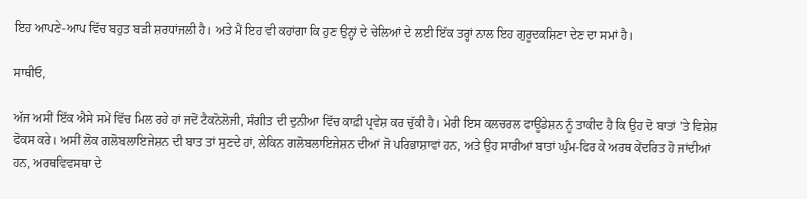ਇਹ ਆਪਣੇ-ਆਪ ਵਿੱਚ ਬਹੁਤ ਬੜੀ ਸ਼ਰਧਾਂਜਲੀ ਹੈ। ਅਤੇ ਮੈਂ ਇਹ ਵੀ ਕਹਾਂਗਾ ਕਿ ਹੁਣ ਉਨ੍ਹਾਂ ਦੇ ਚੇਲਿਆਂ ਦੇ ਲਈ ਇੱਕ ਤਰ੍ਹਾਂ ਨਾਲ ਇਹ ਗੁਰੂਦਕਸ਼ਿਣਾ ਦੇਣ ਦਾ ਸਮਾਂ ਹੈ।

ਸਾਥੀਓ,

ਅੱਜ ਅਸੀਂ ਇੱਕ ਐਸੇ ਸਮੇਂ ਵਿੱਚ ਮਿਲ ਰਹੇ ਹਾਂ ਜਦੋਂ ਟੈਕਨੋਲੋਜੀ, ਸੰਗੀਤ ਦੀ ਦੁਨੀਆ ਵਿੱਚ ਕਾਫ਼ੀ ਪ੍ਰਵੇਸ਼ ਕਰ ਚੁੱਕੀ ਹੈ। ਮੇਰੀ ਇਸ ਕਲਚਰਲ ਫਾਊਂਡੇਸ਼ਨ ਨੂੰ ਤਾਕੀਦ ਹੈ ਕਿ ਉਹ ਦੋ ਬਾਤਾਂ ’ਤੇ ਵਿਸ਼ੇਸ਼ ਫੋਕਸ ਕਰੇ। ਅਸੀਂ ਲੋਕ ਗਲੋਬਲਾਇਜੇਸ਼ਨ ਦੀ ਬਾਤ ਤਾਂ ਸੁਣਦੇ ਹਾਂ, ਲੇਕਿਨ ਗਲੋਬਲਾਇਜੇਸ਼ਨ ਦੀਆਂ ਜੋ ਪਰਿਭਾਸ਼ਾਵਾਂ ਹਨ, ਅਤੇ ਉਹ ਸਾਰੀਆਂ ਬਾਤਾਂ ਘੁੰਮ-ਫਿਰ ਕੇ ਅਰਥ ਕੇਂਦਰਿਤ ਹੋ ਜਾਂਦੀਆਂ ਹਨ, ਅਰਥਵਿਵਸਥਾ ਦੇ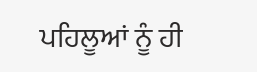ਪਹਿਲੂਆਂ ਨੂੰ ਹੀ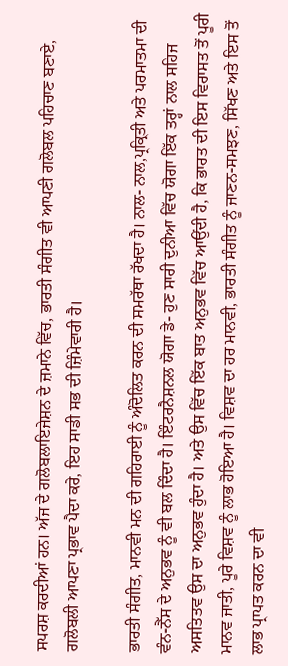ਸ‍ਪਰਸ਼ ਕਰਦੀਆਂ ਹਨ। ਅੱਜ ਦੇ ਗਲੋਬਲਾਇਜੇਸ਼ਨ ਦੇ ਜ਼ਮਾਨੇ ਵਿੱਚ, ਭਾਰਤੀ ਸੰਗੀਤ ਵੀ ਆਪਣੀ ਗਲੋਬਲ ਪਹਿਚਾਣ ਬਣਾਏ, ਗਲੋਬਲੀ ਆਪਣਾ ਪ੍ਰਭਾਵ ਪੈਦਾ ਕਰੇ, ਇਹ ਸਾਡੀ ਸਭ ਦੀ ਜ਼ਿੰਮੇਵਾਰੀ ਹੈ।

ਭਾਰਤੀ ਸੰਗੀਤ, ਮਾਨਵੀ ਮਨ ਦੀ ਗਹਿਰਾਈ ਨੂੰ ਅੰਦੋਲਿਤ ਕਰਨ ਦੀ ਸਮਰੱਥਾ ਰੱਖਦਾ ਹੈ। ਨਾਲ- ਨਾਲ,ਪ੍ਰਕ੍ਰਿਤੀ ਅਤੇ ਪਰਮਾਤਮਾ ਦੀ ਵੰਨ-ਨੈੱਸ ਦੇ ਅਨੁਭਵ ਨੂੰ ਵੀ ਬਲ ਦਿੰਦਾ ਹੈ। ਇੰਟਰਨੈਸ਼ਨਲ ਯੋਗਾ ਡੇ- ਹੁਣ ਸਾਰੀ ਦੁਨੀਆ ਵਿੱਚ ਯੋਗਾ ਇੱਕ ਤਰ੍ਹਾਂ ਨਾਲ ਸਹਿਜ ਅਸਤਿਤ‍ਵ ਉਸ ਦਾ ਅਨੁਭਵ ਹੁੰਦਾ ਹੈ। ਅਤੇ ਉਸ ਵਿੱਚ ਇੱਕ ਬਾਤ ਅਨੁਭਵ ਵਿੱਚ ਆਉਂਦੀ ਹੈ, ਕਿ ਭਾਰਤ ਦੀ ਇਸ ਵਿਰਾਸਤ ਤੋਂ ਪੂਰੀ ਮਾਨਵ ਜਾਤੀ, ਪੂਰੇ ਵਿਸ਼‍ਵ ਨੂੰ ਲਾਭ ਹੋਇਆ ਹੈ। ਵਿਸ਼ਵ ਦਾ ਹਰ ਮਾਨਵੀ, ਭਾਰਤੀ ਸੰਗੀਤ ਨੂੰ ਜਾਣਨ-ਸਮਝਣ, ਸਿੱਖਣ ਅਤੇ ਇਸ ਤੋਂ ਲਾਭ ਪ੍ਰਾਪਤ ਕਰਨ ਦਾ ਵੀ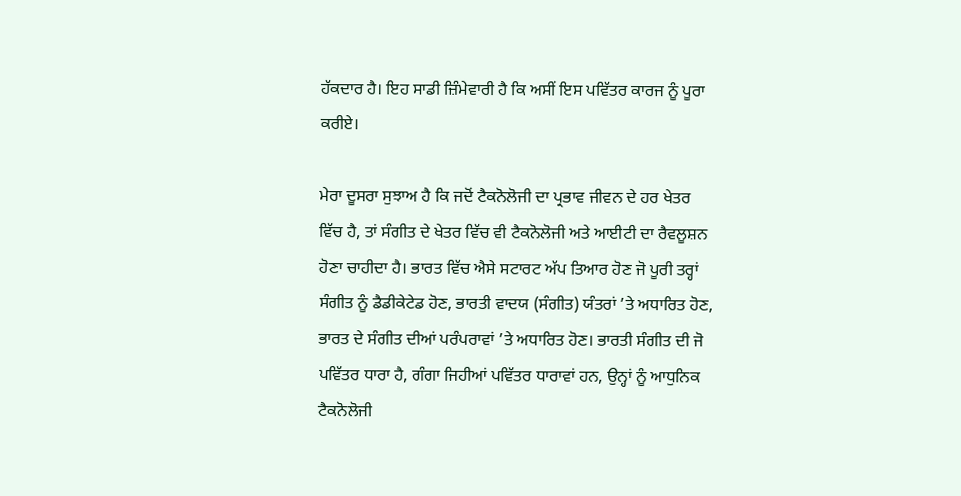ਹੱਕਦਾਰ ਹੈ। ਇਹ ਸਾਡੀ ਜ਼ਿੰਮੇਵਾਰੀ ਹੈ ਕਿ ਅਸੀਂ ਇਸ ਪਵਿੱਤਰ ਕਾਰਜ ਨੂੰ ਪੂਰਾ ਕਰੀਏ।

ਮੇਰਾ ਦੂਸਰਾ ਸੁਝਾਅ ਹੈ ਕਿ ਜਦੋਂ ਟੈਕਨੋਲੋਜੀ ਦਾ ਪ੍ਰਭਾਵ ਜੀਵਨ ਦੇ ਹਰ ਖੇਤਰ ਵਿੱਚ ਹੈ, ਤਾਂ ਸੰਗੀਤ ਦੇ ਖੇਤਰ ਵਿੱਚ ਵੀ ਟੈਕਨੋਲੋਜੀ ਅਤੇ ਆਈਟੀ ਦਾ ਰੈਵਲੂਸ਼ਨ ਹੋਣਾ ਚਾਹੀਦਾ ਹੈ। ਭਾਰਤ ਵਿੱਚ ਐਸੇ ਸਟਾਰਟ ਅੱਪ ਤਿਆਰ ਹੋਣ ਜੋ ਪੂਰੀ ਤਰ੍ਹਾਂ ਸੰਗੀਤ ਨੂੰ ਡੈਡੀਕੇਟੇਡ ਹੋਣ, ਭਾਰਤੀ ਵਾਦਯ (ਸੰਗੀਤ) ਯੰਤਰਾਂ ’ਤੇ ਅਧਾਰਿਤ ਹੋਣ, ਭਾਰਤ ਦੇ ਸੰਗੀਤ ਦੀਆਂ ਪਰੰਪਰਾਵਾਂ ’ਤੇ ਅਧਾਰਿਤ ਹੋਣ। ਭਾਰਤੀ ਸੰਗੀਤ ਦੀ ਜੋ ਪਵਿੱਤਰ ਧਾਰਾ ਹੈ, ਗੰਗਾ ਜਿਹੀਆਂ ਪਵਿੱਤਰ ਧਾਰਾਵਾਂ ਹਨ, ਉਨ੍ਹਾਂ ਨੂੰ ਆਧੁਨਿਕ ਟੈਕਨੋਲੋਜੀ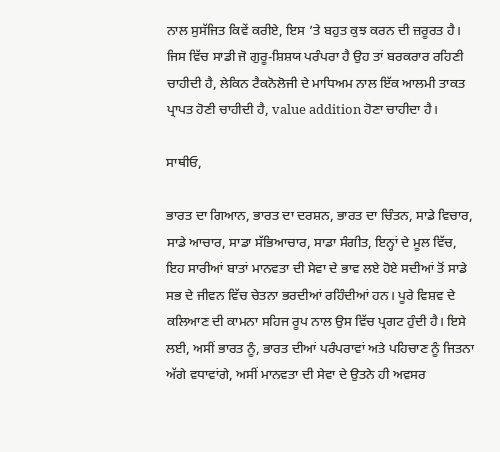ਨਾਲ ਸੁਸੱਜਿਤ ਕਿਵੇਂ ਕਰੀਏ, ਇਸ ’ਤੇ ਬਹੁਤ ਕੁਝ ਕਰਨ ਦੀ ਜ਼ਰੂਰਤ ਹੈ। ਜਿਸ ਵਿੱਚ ਸਾਡੀ ਜੋ ਗੁਰੂ-ਸ਼ਿਸ਼‍ਯ ਪਰੰਪਰਾ ਹੈ ਉਹ ਤਾਂ ਬਰਕਰਾਰ ਰਹਿਣੀ ਚਾਹੀਦੀ ਹੈ, ਲੇਕਿਨ ਟੈਕ‍ਨੋਲੋਜੀ ਦੇ ਮਾਧਿਅਮ ਨਾਲ ਇੱਕ ਆਲਮੀ ਤਾਕਤ ਪ੍ਰਾਪ‍ਤ ਹੋਣੀ ਚਾਹੀਦੀ ਹੈ, value addition ਹੋਣਾ ਚਾਹੀਦਾ ਹੈ।

ਸਾਥੀਓ,

ਭਾਰਤ ਦਾ ਗਿਆਨ, ਭਾਰਤ ਦਾ ਦਰਸ਼ਨ, ਭਾਰਤ ਦਾ ਚਿੰਤਨ, ਸਾਡੇ ਵਿਚਾਰ, ਸਾਡੇ ਆਚਾਰ, ਸਾਡਾ ਸੱਭਿਆਚਾਰ, ਸਾਡਾ ਸੰਗੀਤ, ਇਨ੍ਹਾਂ ਦੇ ਮੂਲ ਵਿੱਚ, ਇਹ ਸਾਰੀਆਂ ਬਾਤਾਂ ਮਾਨਵਤਾ ਦੀ ਸੇਵਾ ਦੇ ਭਾਵ ਲਏ ਹੋਏ ਸਦੀਆਂ ਤੋਂ ਸਾਡੇ ਸਭ ਦੇ ਜੀਵਨ ਵਿੱਚ ਚੇਤਨਾ ਭਰਦੀਆਂ ਰਹਿੰਦੀਆਂ ਹਨ। ਪੂਰੇ ਵਿਸ਼ਵ ਦੇ ਕਲਿਆਣ ਦੀ ਕਾਮਨਾ ਸਹਿਜ ਰੂਪ ਨਾਲ ਉਸ ਵਿੱਚ ਪ੍ਰਗਟ ਹੁੰਦੀ ਹੈ। ਇਸੇ ਲਈ, ਅਸੀਂ ਭਾਰਤ ਨੂੰ, ਭਾਰਤ ਦੀਆਂ ਪਰੰਪਰਾਵਾਂ ਅਤੇ ਪਹਿਚਾਣ ਨੂੰ ਜਿਤਨਾ ਅੱਗੇ ਵਧਾਵਾਂਗੇ, ਅਸੀਂ ਮਾਨਵਤਾ ਦੀ ਸੇਵਾ ਦੇ ਉਤਨੇ ਹੀ ਅਵਸਰ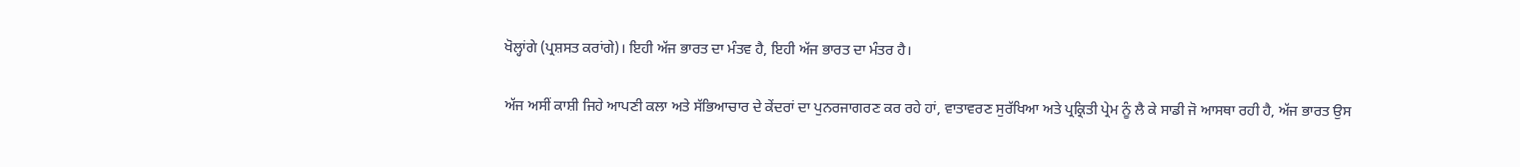ਖੋਲ੍ਹਾਂਗੇ (ਪ੍ਰਸ਼ਸਤ ਕਰਾਂਗੇ)। ਇਹੀ ਅੱਜ ਭਾਰਤ ਦਾ ਮੰਤਵ ਹੈ, ਇਹੀ ਅੱਜ ਭਾਰਤ ਦਾ ਮੰਤਰ ਹੈ।

ਅੱਜ ਅਸੀਂ ਕਾਸ਼ੀ ਜਿਹੇ ਆਪਣੀ ਕਲਾ ਅਤੇ ਸੱਭਿਆਚਾਰ ਦੇ ਕੇਂਦਰਾਂ ਦਾ ਪੁਨਰਜਾਗਰਣ ਕਰ ਰਹੇ ਹਾਂ, ਵਾਤਾਵਰਣ ਸੁਰੱਖਿਆ ਅਤੇ ਪ੍ਰਕ੍ਰਿਤੀ ਪ੍ਰੇਮ ਨੂੰ ਲੈ ਕੇ ਸਾਡੀ ਜੋ ਆਸਥਾ ਰਹੀ ਹੈ, ਅੱਜ ਭਾਰਤ ਉਸ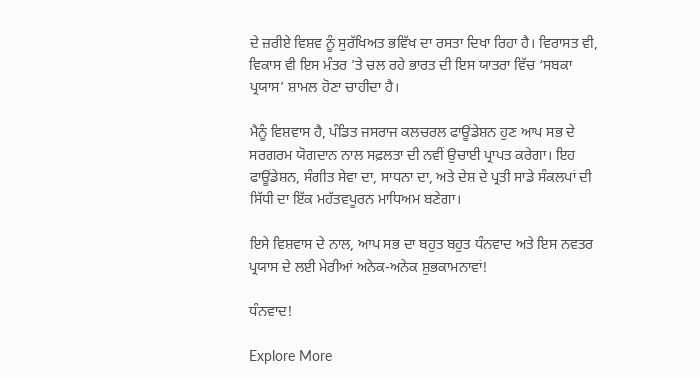ਦੇ ਜ਼ਰੀਏ ਵਿਸ਼ਵ ਨੂੰ ਸੁਰੱਖਿਅਤ ਭਵਿੱਖ ਦਾ ਰਸਤਾ ਦਿਖਾ ਰਿਹਾ ਹੈ। ਵਿਰਾਸਤ ਵੀ, ਵਿਕਾਸ ਵੀ ਇਸ ਮੰਤਰ ’ਤੇ ਚਲ ਰਹੇ ਭਾਰਤ ਦੀ ਇਸ ਯਾਤਰਾ ਵਿੱਚ ‘ਸਬਕਾ ਪ੍ਰਯਾਸ’ ਸ਼ਾਮਲ ਹੋਣਾ ਚਾਹੀਦਾ ਹੈ।

ਮੈਨੂੰ ਵਿਸ਼ਵਾਸ ਹੈ, ਪੰਡਿਤ ਜਸਰਾਜ ਕਲਚਰਲ ਫਾਊਂਡੇਸ਼ਨ ਹੁਣ ਆਪ ਸਭ ਦੇ ਸਰਗਰਮ ਯੋਗਦਾਨ ਨਾਲ ਸਫ਼ਲਤਾ ਦੀ ਨਵੀਂ ਉਚਾਈ ਪ੍ਰਾਪਤ ਕਰੇਗਾ। ਇਹ ਫਾਊਂਡੇਸ਼ਨ, ਸੰਗੀਤ ਸੇਵਾ ਦਾ, ਸਾਧਨਾ ਦਾ, ਅਤੇ ਦੇਸ਼ ਦੇ ਪ੍ਰਤੀ ਸਾਡੇ ਸੰਕਲਪਾਂ ਦੀ ਸਿੱਧੀ ਦਾ ਇੱਕ ਮਹੱਤ‍ਵਪੂਰਨ ਮਾਧਿਅਮ ਬਣੇਗਾ।

ਇਸੇ ਵਿਸ਼ਵਾਸ ਦੇ ਨਾਲ, ਆਪ ਸਭ ਦਾ ਬਹੁਤ ਬਹੁਤ ਧੰਨਵਾਦ ਅਤੇ ਇਸ ਨਵਤਰ ਪ੍ਰਯਾਸ ਦੇ ਲਈ ਮੇਰੀਆਂ ਅਨੇਕ-ਅਨੇਕ ਸ਼ੁਭਕਾਮਨਾਵਾਂ!

ਧੰਨਵਾਦ!

Explore More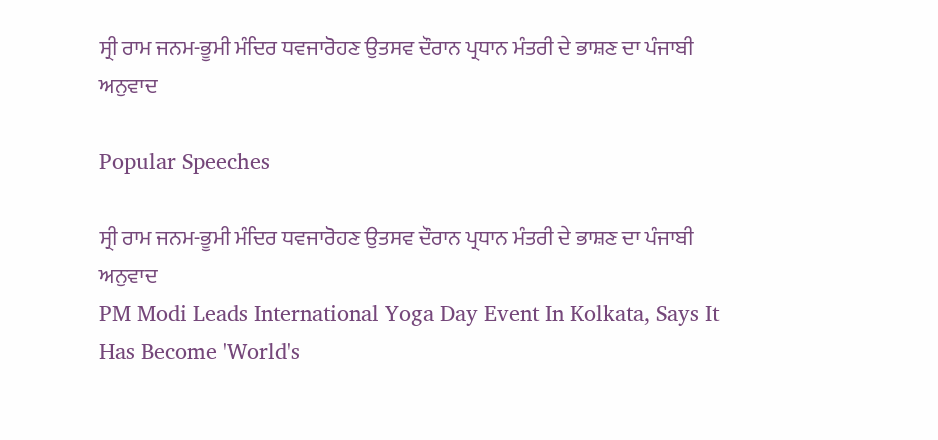ਸ੍ਰੀ ਰਾਮ ਜਨਮ-ਭੂਮੀ ਮੰਦਿਰ ਧਵਜਾਰੋਹਣ ਉਤਸਵ ਦੌਰਾਨ ਪ੍ਰਧਾਨ ਮੰਤਰੀ ਦੇ ਭਾਸ਼ਣ ਦਾ ਪੰਜਾਬੀ ਅਨੁਵਾਦ

Popular Speeches

ਸ੍ਰੀ ਰਾਮ ਜਨਮ-ਭੂਮੀ ਮੰਦਿਰ ਧਵਜਾਰੋਹਣ ਉਤਸਵ ਦੌਰਾਨ ਪ੍ਰਧਾਨ ਮੰਤਰੀ ਦੇ ਭਾਸ਼ਣ ਦਾ ਪੰਜਾਬੀ ਅਨੁਵਾਦ
PM Modi Leads International Yoga Day Event In Kolkata, Says It Has Become 'World's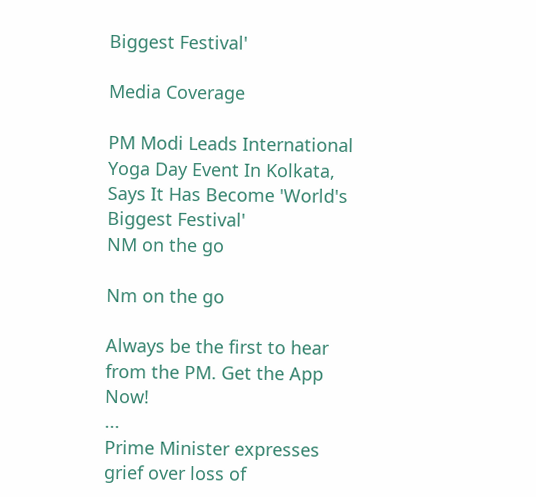Biggest Festival'

Media Coverage

PM Modi Leads International Yoga Day Event In Kolkata, Says It Has Become 'World's Biggest Festival'
NM on the go

Nm on the go

Always be the first to hear from the PM. Get the App Now!
...
Prime Minister expresses grief over loss of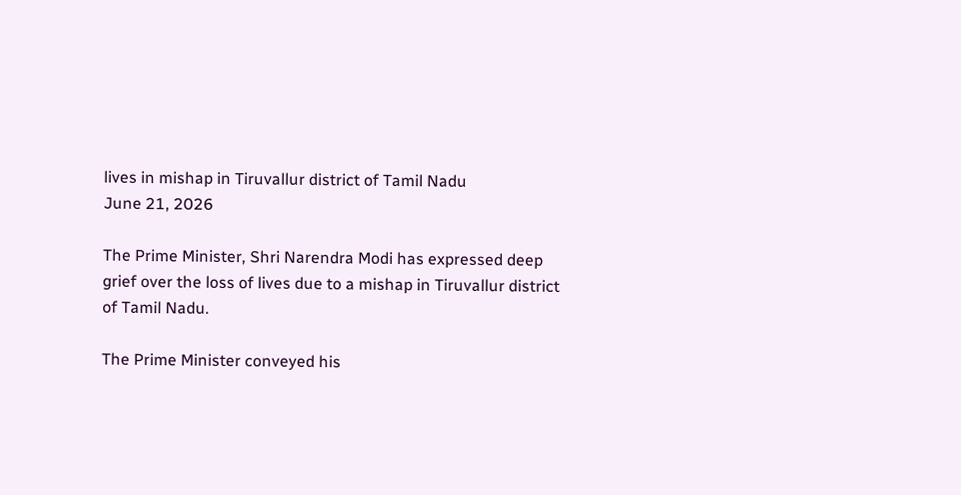lives in mishap in Tiruvallur district of Tamil Nadu
June 21, 2026

The Prime Minister, Shri Narendra Modi has expressed deep grief over the loss of lives due to a mishap in Tiruvallur district of Tamil Nadu.

The Prime Minister conveyed his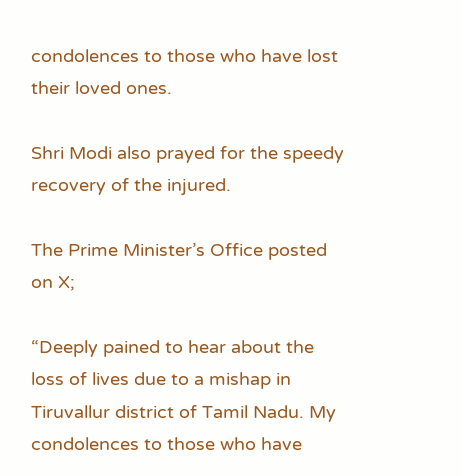condolences to those who have lost their loved ones.

Shri Modi also prayed for the speedy recovery of the injured.

The Prime Minister’s Office posted on X;

“Deeply pained to hear about the loss of lives due to a mishap in Tiruvallur district of Tamil Nadu. My condolences to those who have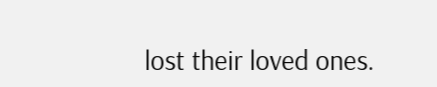lost their loved ones.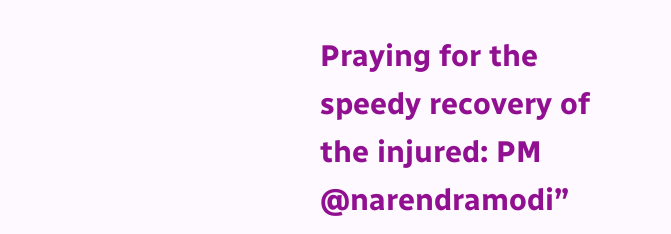Praying for the speedy recovery of the injured: PM @narendramodi”